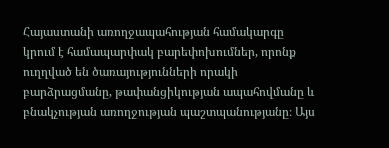Հայաստանի առողջապահության համակարգը կրում է համապարփակ բարեփոխումներ, որոնք ուղղված են ծառայությունների որակի բարձրացմանը, թափանցիկության ապահովմանը և բնակչության առողջության պաշտպանությանը։ Այս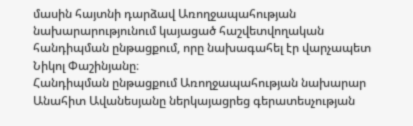մասին հայտնի դարձավ Առողջապահության նախարարությունում կայացած հաշվետվողական հանդիպման ընթացքում, որը նախագահել էր վարչապետ Նիկոլ Փաշինյանը։
Հանդիպման ընթացքում Առողջապահության նախարար Անահիտ Ավանեսյանը ներկայացրեց գերատեսչության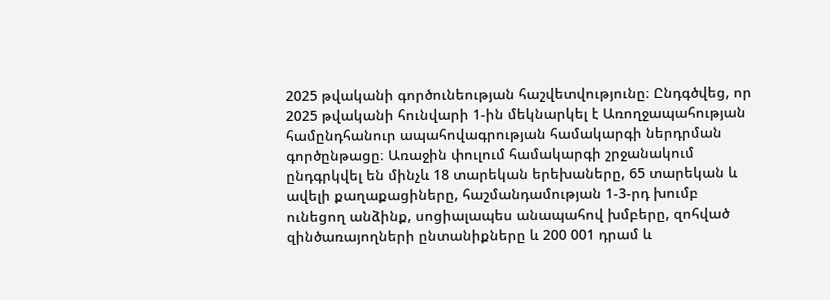2025 թվականի գործունեության հաշվետվությունը։ Ընդգծվեց, որ 2025 թվականի հունվարի 1-ին մեկնարկել է Առողջապահության համընդհանուր ապահովագրության համակարգի ներդրման գործընթացը։ Առաջին փուլում համակարգի շրջանակում ընդգրկվել են մինչև 18 տարեկան երեխաները, 65 տարեկան և ավելի քաղաքացիները, հաշմանդամության 1-3-րդ խումբ ունեցող անձինք, սոցիալապես անապահով խմբերը, զոհված զինծառայողների ընտանիքները և 200 001 դրամ և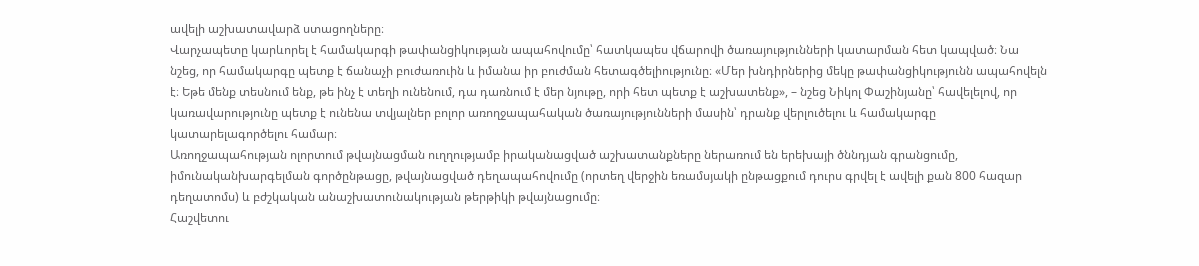ավելի աշխատավարձ ստացողները։
Վարչապետը կարևորել է համակարգի թափանցիկության ապահովումը՝ հատկապես վճարովի ծառայությունների կատարման հետ կապված։ Նա նշեց, որ համակարգը պետք է ճանաչի բուժառուին և իմանա իր բուժման հետագծելիությունը։ «Մեր խնդիրներից մեկը թափանցիկությունն ապահովելն է։ Եթե մենք տեսնում ենք, թե ինչ է տեղի ունենում, դա դառնում է մեր նյութը, որի հետ պետք է աշխատենք», – նշեց Նիկոլ Փաշինյանը՝ հավելելով, որ կառավարությունը պետք է ունենա տվյալներ բոլոր առողջապահական ծառայությունների մասին՝ դրանք վերլուծելու և համակարգը կատարելագործելու համար։
Առողջապահության ոլորտում թվայնացման ուղղությամբ իրականացված աշխատանքները ներառում են երեխայի ծննդյան գրանցումը, իմունականխարգելման գործընթացը, թվայնացված դեղապահովումը (որտեղ վերջին եռամսյակի ընթացքում դուրս գրվել է ավելի քան 800 հազար դեղատոմս) և բժշկական անաշխատունակության թերթիկի թվայնացումը։
Հաշվետու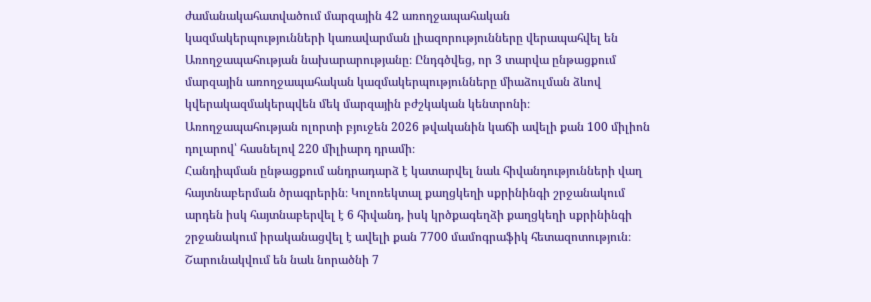ժամանակահատվածում մարզային 42 առողջապահական կազմակերպությունների կառավարման լիազորությունները վերապահվել են Առողջապահության նախարարությանը։ Ընդգծվեց, որ 3 տարվա ընթացքում մարզային առողջապահական կազմակերպությունները միաձուլման ձևով կվերակազմակերպվեն մեկ մարզային բժշկական կենտրոնի։
Առողջապահության ոլորտի բյուջեն 2026 թվականին կաճի ավելի քան 100 միլիոն դոլարով՝ հասնելով 220 միլիարդ դրամի։
Հանդիպման ընթացքում անդրադարձ է կատարվել նաև հիվանդությունների վաղ հայտնաբերման ծրագրերին։ Կոլոռեկտալ քաղցկեղի սքրինինգի շրջանակում արդեն իսկ հայտնաբերվել է 6 հիվանդ, իսկ կրծքագեղձի քաղցկեղի սքրինինգի շրջանակում իրականացվել է ավելի քան 7700 մամոգրաֆիկ հետազոտություն։ Շարունակվում են նաև նորածնի 7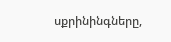սքրինինգները,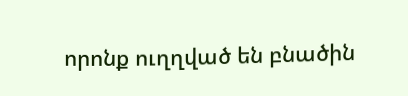որոնք ուղղված են բնածին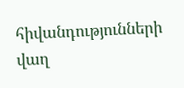հիվանդությունների վաղ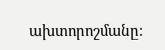ախտորոշմանը։